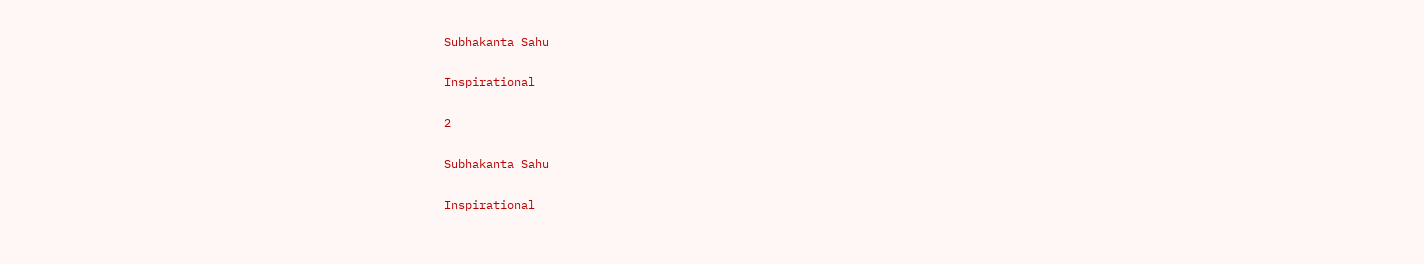Subhakanta Sahu

Inspirational

2

Subhakanta Sahu

Inspirational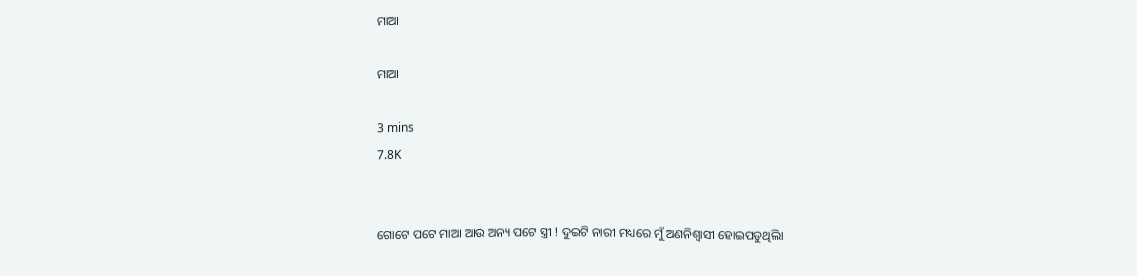ମାଆ

ମାଆ

3 mins
7.8K


ଗୋଟେ ପଟେ ମାଆ ଆଉ ଅନ୍ୟ ପଟେ ସ୍ତ୍ରୀ ! ଦୁଇଟି ନାରୀ ମଧ୍ୟରେ ମୁଁ ଅଣନିଶ୍ୱାସୀ ହୋଇପଡୁଥିଲିା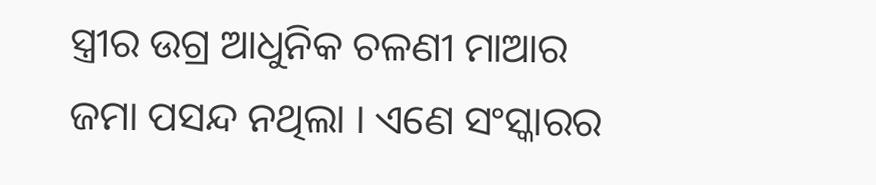ସ୍ତ୍ରୀର ଉଗ୍ର ଆଧୁନିକ ଚଳଣୀ ମାଆର ଜମା ପସନ୍ଦ ନଥିଲା । ଏଣେ ସଂସ୍କାରର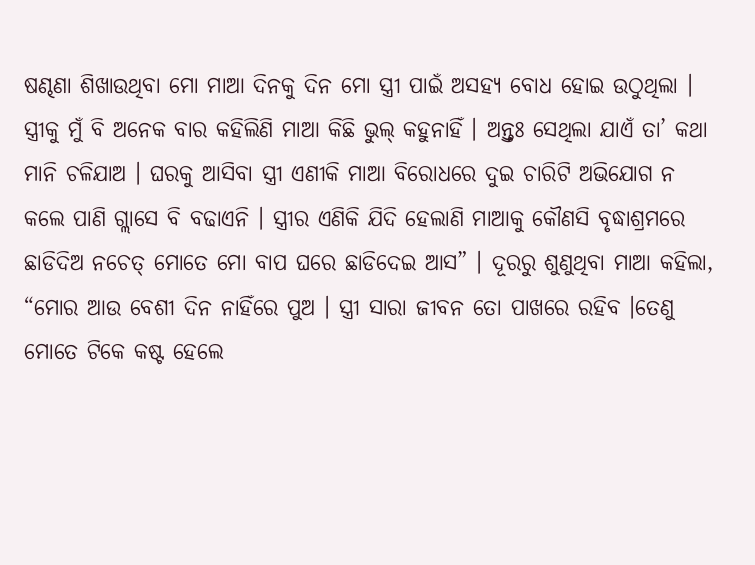ଷଣ୍ଢଣା ଶିଖାଉଥିବା ମୋ ମାଆ ଦିନକୁ ଦିନ ମୋ ସ୍ତ୍ରୀ ପାଇଁ ଅସହ୍ୟ ବୋଧ ହୋଇ ଉଠୁଥିଲା । ସ୍ତ୍ରୀକୁ ମୁଁ ବି ଅନେକ ବାର କହିଲିଣି ମାଆ କିଛି ଭୁଲ୍ କହୁନାହିଁ । ଅନ୍ତ୍ତଃ ସେଥିଲା ଯାଏଁ ତା’ କଥା ମାନି ଚଳିଯାଅ । ଘରକୁ ଆସିବା ସ୍ତ୍ରୀ ଏଣୀକି ମାଆ ବିରୋଧରେ ଦୁଇ ଚାରିଟି ଅଭିଯୋଗ ନ କଲେ ପାଣି ଗ୍ଲାସେ ବି ବଢାଏନି । ସ୍ତ୍ରୀର ଏଣିକି ଯିଦି ହେଲାଣି ମାଆକୁ କୌଣସି ବୃଦ୍ଧାଶ୍ରମରେ ଛାଡିଦିଅ ନଚେତ୍ ମୋତେ ମୋ ବାପ ଘରେ ଛାଡିଦେଇ ଆସ” । ଦୂରରୁ ଶୁଣୁଥିବା ମାଆ କହିଲା, “ମୋର ଆଉ ବେଶୀ ଦିନ ନାହିଁରେ ପୁଅ । ସ୍ତ୍ରୀ ସାରା ଜୀବନ ତୋ ପାଖରେ ରହିବ ।ତେଣୁ ମୋତେ ଟିକେ କଷ୍ଟ ହେଲେ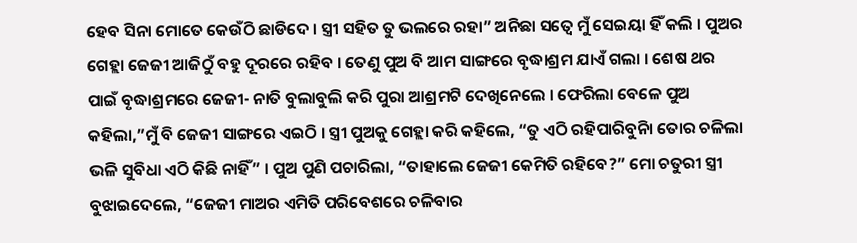ହେବ ସିନା ମୋତେ କେଉଁଠି ଛାଡିଦେ । ସ୍ତ୍ରୀ ସହିତ ତୁ ଭଲରେ ରହା” ଅନିଛା ସତ୍ୱେ ମୁଁ ସେଇୟା ହିଁ କଲି । ପୁଅର ଗେହ୍ଲା ଜେଜୀ ଆଜିଠୁଁ ବହୁ ଦୂରରେ ରହିବ । ତେଣୁ ପୁଅ ବି ଆମ ସାଙ୍ଗରେ ବୃଦ୍ଧାଶ୍ରମ ଯାଏଁ ଗଲା । ଶେଷ ଥର ପାଇଁ ବୃଦ୍ଧାଶ୍ରମରେ ଜେଜୀ- ନାତି ବୁଲାବୁଲି କରି ପୁରା ଆଶ୍ରମଟି ଦେଖିନେଲେ । ଫେରିଲା ବେଳେ ପୁଅ କହିଲା,”ମୁଁ ବି ଜେଜୀ ସାଙ୍ଗରେ ଏଇଠି । ସ୍ତ୍ରୀ ପୁଅକୁ ଗେହ୍ଲା କରି କହିଲେ, “ତୁ ଏଠି ରହିପାରିବୁନିା ତୋର ଚଳିଲା ଭଳି ସୁବିଧା ଏଠି କିଛି ନାହିଁ” । ପୁଅ ପୁଣି ପଚାରିଲା, “ତାହାଲେ ଜେଜୀ କେମିତି ରହିବେ?” ମୋ ଚତୁରୀ ସ୍ତ୍ରୀ ବୁଝାଇଦେଲେ, “ଜେଜୀ ମାଅର ଏମିତି ପରିବେଶରେ ଚଳିବାର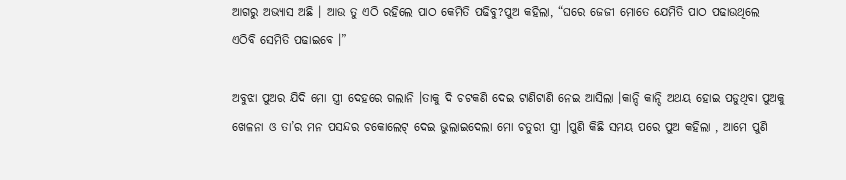ଆଗରୁ ଅଭ୍ୟାସ ଅଛି । ଆଉ ତୁ ଏଠି ରହିଲେ ପାଠ କେମିତି ପଢିବୁ?ପୁଅ କହିଲା, “ଘରେ ଜେଜୀ ମୋତେ ଯେମିତି ପାଠ ପଢାଉଥିଲେ ଏଠିବି ସେମିତି ପଢାଇବେ ।”

ଅବୁଝା ପୁଅର ଯିଦି ମୋ ସ୍ତ୍ରୀ ଦେହରେ ଗଲାନି ।ତାକୁ ଦି ଚଟକଣି ଦେଇ ଟାଣିଟାଣି ନେଇ ଆସିଲା ।କାନ୍ଦି କାନ୍ଦି ଅଥୟ ହୋଇ ପଡୁଥିବା ପୁଅକୁ ଖେଳନା ଓ ତା’ର ମନ ପସନ୍ଦର ଚକୋଲେଟ୍ ଦେଇ ଭୁଲାଇଦେଲା ମୋ ଚତୁରୀ ସ୍ତ୍ରୀ ।ପୁଣି କିଛି ସମୟ ପରେ ପୁଅ କହିଲା , ଆମେ ପୁଣି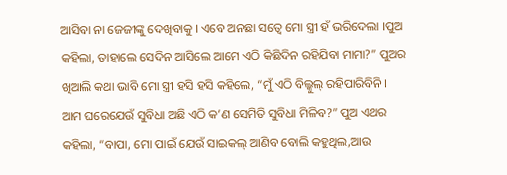ଆସିବା ନା ଜେଜୀଙ୍କୁ ଦେଖିବାକୁ । ଏବେ ଅନଛା ସତ୍ୱେ ମୋ ସ୍ତ୍ରୀ ହଁ ଭରିଦେଲା ।ପୁଅ କହିଲା, ତାହାଲେ ସେଦିନ ଆସିଲେ ଆମେ ଏଠି କିଛିଦିନ ରହିଯିବା ମାମା?” ପୁଅର ଖିଆଲି କଥା ଭାବି ମୋ ସ୍ତ୍ରୀ ହସି ହସି କହିଲେ, “ମୁଁ ଏଠି ବିଲ୍କୁଲ୍ ରହିପାରିବିନି । ଆମ ଘରେଯେଉଁ ସୁବିଧା ଅଛି ଏଠି କ’ଣ ସେମିତି ସୁବିଧା ମିଳିବ?” ପୁଅ ଏଥର କହିଲା, “ବାପା, ମୋ ପାଇଁ ଯେଉଁ ସାଇକଲ୍ ଆଣିବ ବୋଲି କହୁଥିଲ,ଆଉ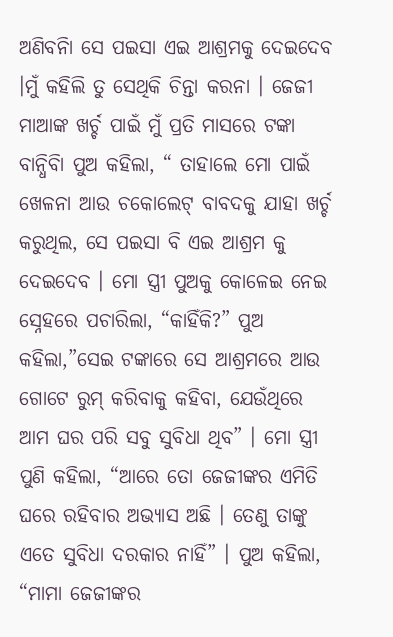ଅଣିବନିା ସେ ପଇସା ଏଇ ଆଶ୍ରମକୁ ଦେଇଦେବ ।ମୁଁ କହିଲି ତୁ ସେଥିକି ଚିନ୍ତା କରନା । ଜେଜୀ ମାଆଙ୍କ ଖର୍ଚ୍ଚ ପାଇଁ ମୁଁ ପ୍ରତି ମାସରେ ଟଙ୍କା ବାନ୍ଧିବିା ପୁଅ କହିଲା, “ ତାହାଲେ ମୋ ପାଇଁ ଖେଳନା ଆଉ ଚକୋଲେଟ୍ ବାବଦକୁ ଯାହା ଖର୍ଚ୍ଚ କରୁଥିଲ, ସେ ପଇସା ବି ଏଇ ଆଶ୍ରମ କୁ ଦେଇଦେବ । ମୋ ସ୍ତ୍ରୀ ପୁଅକୁ କୋଳେଇ ନେଇ ସ୍ନେହରେ ପଚାରିଲା, “କାହିଁକି?” ପୁଅ କହିଲା,”ସେଇ ଟଙ୍କାରେ ସେ ଆଶ୍ରମରେ ଆଉ ଗୋଟେ ରୁମ୍ କରିବାକୁ କହିବା, ଯେଉଁଥିରେ ଆମ ଘର ପରି ସବୁ ସୁବିଧା ଥିବ” । ମୋ ସ୍ତ୍ରୀ ପୁଣି କହିଲା, “ଆରେ ତୋ ଜେଜୀଙ୍କର ଏମିତି ଘରେ ରହିବାର ଅଭ୍ୟାସ ଅଛି । ତେଣୁ ତାଙ୍କୁ ଏତେ ସୁବିଧା ଦରକାର ନାହିଁ” । ପୁଅ କହିଲା, “ମାମା ଜେଜୀଙ୍କର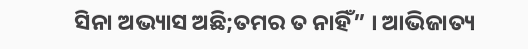ସିନା ଅଭ୍ୟାସ ଅଛି;ତମର ତ ନାହିଁ” । ଆଭିଜାତ୍ୟ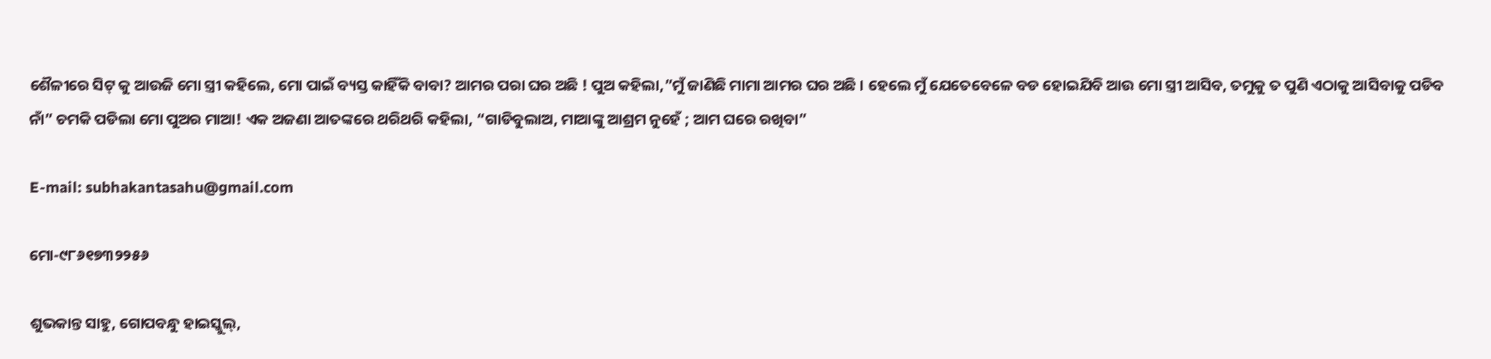ଶୈଳୀରେ ସିଟ୍ କୁ ଆଉଜି ମୋ ସ୍ତ୍ରୀ କହିଲେ, ମୋ ପାଇଁ ବ୍ୟସ୍ତ କାହିଁକି ବାବା? ଆମର ପରା ଘର ଅଛି ! ପୁଅ କହିଲା,”ମୁଁ ଜାଣିଛି ମାମା ଆମର ଘର ଅଛି । ହେଲେ ମୁଁ ଯେତେବେଳେ ବଡ ହୋଇଯିବି ଆଉ ମୋ ସ୍ତ୍ରୀ ଆସିବ, ତମୁକୁ ତ ପୁଣି ଏଠାକୁ ଆସିବାକୁ ପଡିବ ନାଁ” ଚମକି ପଡିଲା ମୋ ପୁଅର ମାଆ! ଏକ ଅଜଣା ଆତଙ୍କରେ ଥରିଥରି କହିଲା, “ଗାଡିବୁଲାଅ, ମାଆଙ୍କୁ ଆଶ୍ରମ ନୁହେଁ ; ଆମ ଘରେ ରଖିବା”

E-mail: subhakantasahu@gmail.com

ମୋ-୯୮୬୧୭୩୨୨୫୬

ଶୁଭକାନ୍ତ ସାହୁ, ଗୋପବନ୍ଧୁ ହାଇସ୍କୁଲ୍,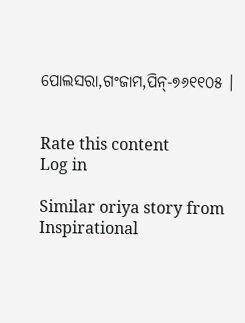ପୋଲସରା,ଗଂଜାମ,ପିନ୍-୭୬୧୧୦୫ ।


Rate this content
Log in

Similar oriya story from Inspirational